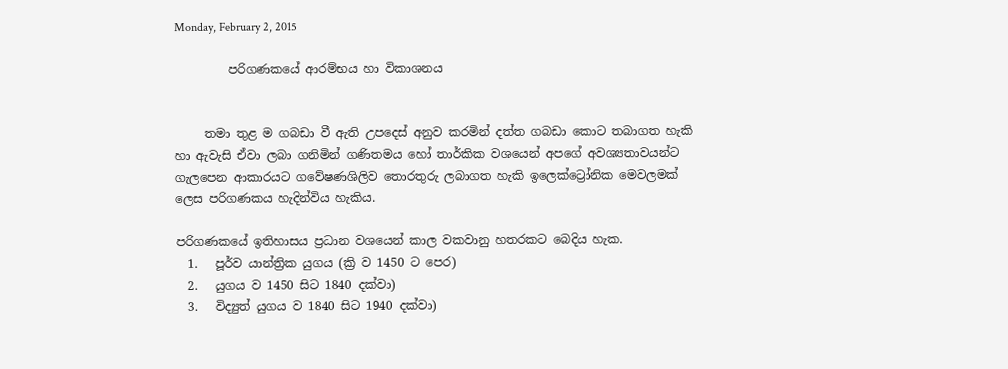Monday, February 2, 2015

         පරිගණකයේ ආරම්භය හා විකාශනය


     තමා තුළ ම ගබඩා වී ඇති උපදෙස් අනුව කරමින් දත්ත ගබඩා කොට තබාගත හැකි හා ඇවැසි ඒවා ලබා ගනිමින් ගණිතමය හෝ තාර්කික වශයෙන් අපගේ අවශ්‍යතාවයන්ට ගැලපෙන ආකාරයට ගවේෂණශිලිව තොරතුරු ලබාගත හැකි ඉලෙක්ට්‍රෝනික මෙවලමක් ලෙස පරිගණකය හැදින්විය හැකිය.

පරිගණකයේ ඉතිහාසය ප්‍රධාන වශයෙන් කාල වකවානු හතරකට බෙදිය හැක.
  1.   පූර්ව යාන්ත්‍රික යුගය (ක්‍රි ව 1450 ට පෙර)
  2.   යුගය ව 1450 සිට 1840 දක්වා)
  3.   විද්‍යුත් යුගය ව 1840 සිට 1940 දක්වා)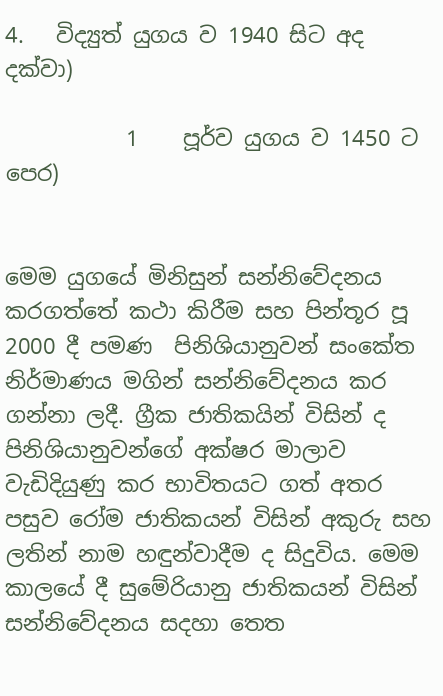4.   විද්‍යුත් යුගය ව 1940 සිට අද දක්වා)

           1    පූර්ව යුගය ව 1450 ට පෙර)


මෙම යුගයේ මිනිසුන් සන්නිවේදනය කරගත්තේ කථා කිරීම සහ පින්තූර පූ 2000 දී පමණ  පිනිශියානුවන් සංකේත නිර්මාණය මගින් සන්නිවේදනය කර ගන්නා ලදී. ග්‍රීක ජාතිකයින් විසින් ද  පිනිශියානුවන්ගේ අක්ෂර මාලාව වැඩිදියුණු කර භාවිතයට ගත් අතර පසුව රෝම ජාතිකයන් විසින් අකුරු සහ ලතින් නාම හඳුන්වාදීම ද සිදුවිය. මෙම කාලයේ දී සුමේරියානු ජාතිකයන් විසින් සන්නිවේදනය සදහා තෙත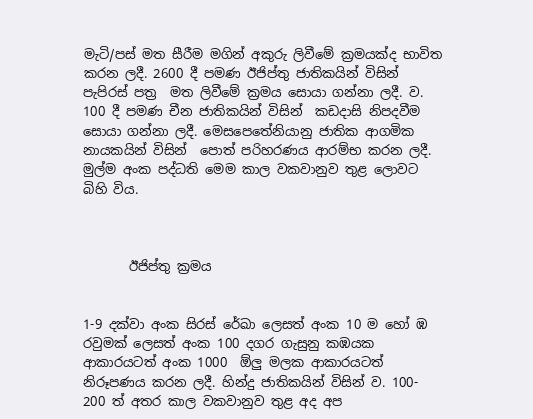මැටි/පස් මත සීරීම මගින් අකුරු ලිවීමේ ක්‍රමයක්ද භාවිත කරන ලදී. 2600 දී පමණ ඊජිප්තු ජාතිකයින් විසින්  පැපිරස් පත්‍ර  මත ලිවීමේ ක්‍රමය සොයා ගන්නා ලදී. ව. 100 දී පමණ චීන ජාතිකයින් විසින්  කඩදාසි නිපදවීම සොයා ගන්නා ලදී. මෙසපෙතේනියානු ජාතික ආගමික නායකයින් විසින්  පොත් පරිහරණය ආරම්භ කරන ලදී. මුල්ම අංක පද්ධති මෙම කාල වකවානුව තුළ ලොවට බිහි විය.



       ඊජිප්තු ක්‍රමය


1-9 දක්වා අංක සිරස් රේඛා ලෙසත් අංක 10 ම හෝ ඹ රවුමක් ලෙසත් අංක 100 දගර ගැසුනු කඹයක ආකාරයටත් අංක 1000  ඕලු මලක ආකාරයටත් නිරූපණය කරන ලදී. හින්දු ජාතිකයින් විසින් ව. 100- 200 ත් අතර කාල වකවානුව තුළ අද අප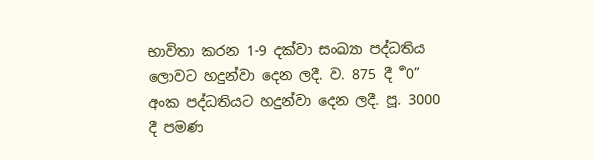භාවිතා කරන 1-9 දක්වා සංඛ්‍යා පද්ධතිය ලොවට හදුන්වා දෙන ලදී. ව. 875 දී  ර්‍0” අංක පද්ධතියට හදුන්වා දෙන ලදී. පූ. 3000 දී පමණ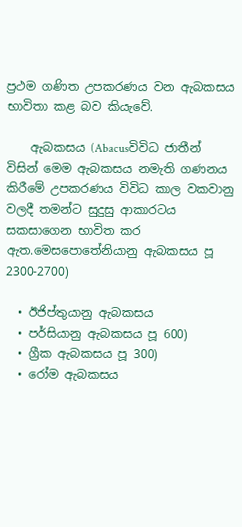ප්‍රථම ගණිත උපකරණය වන ඇබකසය භාවිතා කළ බව කියැවේ.

    ඇබකසය (Abacusවිවිධ ජාතීන් විසින් මෙම ඇබකසය නමැති ගණනය කිරීමේ උපකරණය විවිධ කාල වකවානු වලදී තමන්ට සුදුසු ආකාරටය සකසාගෙන භාවිත කර ඇත.මෙසපොතේනියානු ඇබකසය පූ 2300-2700)

  • ඊජිප්තුයානු ඇබකසය
  • පර්සියානු ඇබකසය පූ 600)
  • ග්‍රීක ඇබකසය පූ 300)
  • රෝම ඇබකසය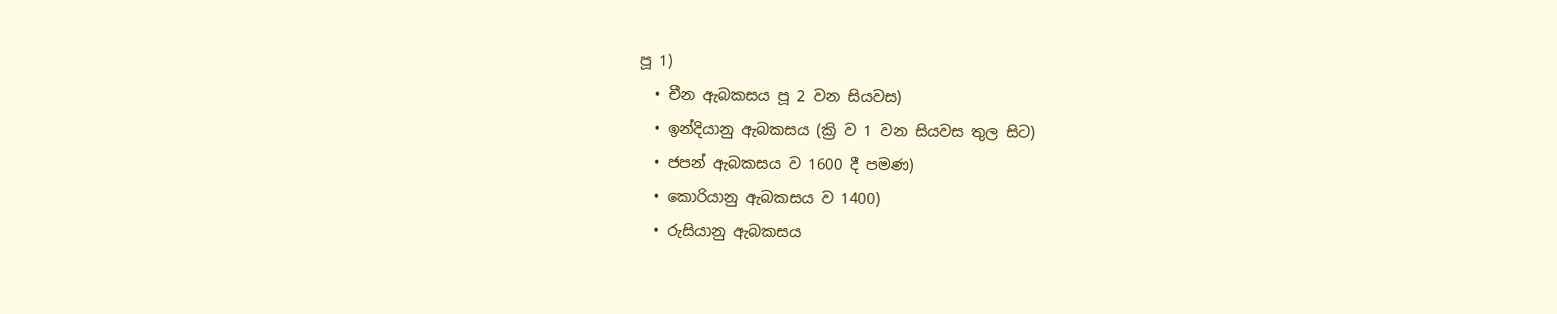පූ 1)
  • චීන ඇබකසය පූ 2 වන සියවස)
  • ඉන්දියානු ඇබකසය (ක්‍රි ව 1 වන සියවස තුල සිට)
  • ජපන් ඇබකසය ව 1600 දී පමණ)
  • කොරියානු ඇබකසය ව 1400)
  • රුසියානු ඇබකසය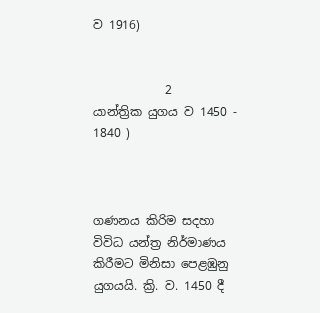ව 1916)


            2    යාන්ත්‍රික යුගය ව 1450 - 1840 )



ගණනය කිරිම සදහා විවිධ යන්ත්‍ර නිර්මාණය කිරීමට මිනිසා පෙළඹුනු යුගයයි. ක්‍රි. ව. 1450 දී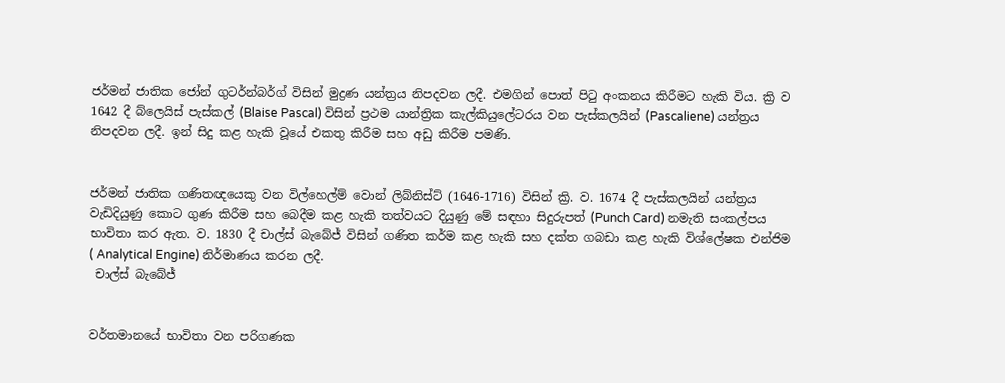ජර්මන් ජාතික ජෝන් ගුටර්න්බර්ග් විසින් මුද්‍රණ යන්ත්‍රය නිපදවන ලදී. එමගින් පොත් පිටු අංකනය කිරීමට හැකි විය. ක්‍රි ව 1642 දී බ්ලෙයිස් පැස්කල් (Blaise Pascal) විසින් ප්‍රථම යාන්ත්‍රික කැල්කියුලේටරය වන පැස්කලයින් (Pascaliene) යන්ත්‍රය නිපදවන ලදී. ඉන් සිදු කළ හැකි වූයේ එකතු කිරීම සහ අඩු කිරීම පමණි.


ජර්මන් ජාතික ගණිතඥයෙකු වන විල්හෙල්ම් වොන් ලිබ්නිස්ට් (1646-1716) විසින් ක්‍රි. ව. 1674 දී පැස්කලයින් යන්ත්‍රය වැඩිදියුණු කොට ගුණ කිරීම සහ බෙදීම කළ හැකි තත්වයට දියුණු මේ සඳහා සිදුරුපත් (Punch Card) නමැති සංකල්පය භාවිතා කර ඇත. ව. 1830 දී චාල්ස් බැබේජ් විසින් ගණිත කර්ම කළ හැකි සහ දක්ත ගබඩා කළ හැකි විශ්ලේෂක එන්ජිම ( Analytical Engine) නිර්මාණය කරන ලදී.
 චාල්ස් බැබේජ්


වර්තමානයේ භාවිතා වන පරිගණක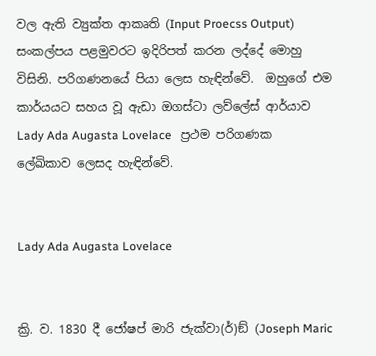වල ඇති ව්‍යුක්ත ආකෘති (Input Proecss Output) සංකල්පය පළමුවරට ඉදිරිපත් කරන ලද්දේ මොහු විසිනි. පරිගණනයේ පියා ලෙස හැඳින්වේ.  ඔහුගේ එම කාර්යයට සහය වූ ඇඩා ඔගස්ටා ලව්ලේස් ආර්යාව Lady Ada Augasta Lovelace   ප්‍රථම පරිගණක ලේඛිකාව ලෙසද හැඳින්වේ.


Lady Ada Augasta Lovelace


ක්‍රි. ව. 1830 දී ජෝෂප් මාරි ජැක්වා(ර්)ඞ් (Joseph Maric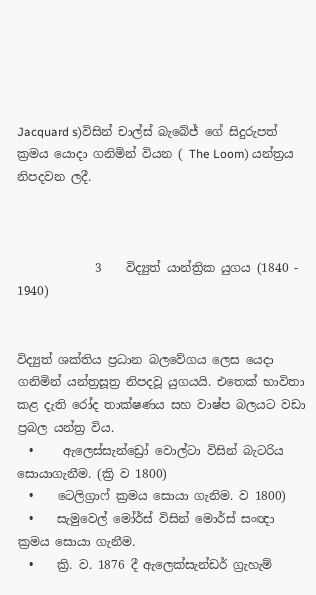Jacquard s)විසින් චාල්ස් බැබේජ් ගේ සිදුරුපත් ක්‍රමය යොදා ගනිමින් වියන ( The Loom) යන්ත්‍රය නිපදවන ලදී.



             3    විද්‍යුත් යාන්ත්‍රික යුගය (1840 - 1940)


විද්‍යුත් ශක්තිය ප්‍රධාන බලවේගය ලෙස යෙදා ගනිමින් යන්ත්‍රසූත්‍ර නිපදවූ යුගයයි. එතෙක් භාවිතා කළ දැති රෝද තාක්ෂණය සහ වාෂ්ප බලයට වඩා ප්‍රබල යන්ත්‍ර විය.
  •     ඇලෙස්සැන්ඩ්‍රෝ වොල්ටා විසින් බැටරිය සොයාගැනීම. (ක්‍රි ව 1800)
  •    ටෙලිග්‍රාෆ් ක්‍රමය සොයා ගැනිම. ව 1800)
  •    සැමුවෙල් මෝර්ස් විසින් මොර්ස් සංඥා ක්‍රමය සොයා ගැනීම.
  •    ක්‍රි. ව. 1876 දී ඇලෙක්සැන්ඩර් ග්‍රැහැම්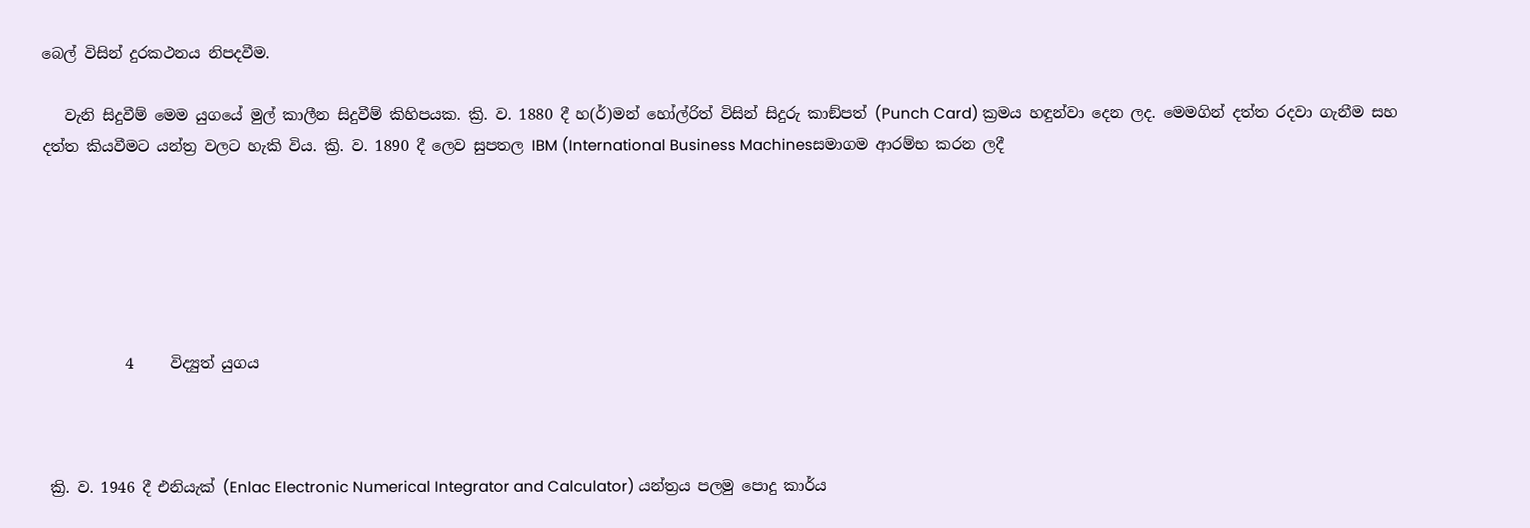බෙල් විසින් දුරකථනය නිපදවීම.

   වැනි සිදුවීම් මෙම යුගයේ මුල් කාලීන සිදුවීම් කිහිපයක. ක්‍රි. ව. 1880 දී හ(ර්)මන් හෝල්රිත් විසින් සිදුරු කාඞ්පත් (Punch Card) ක්‍රමය හඳුන්වා දෙන ලද. මෙමගින් දත්ත රදවා ගැනීම සහ දත්ත කියවීමට යන්ත්‍ර වලට හැකි විය. ක්‍රි. ව. 1890 දී ලෙව සුපතල IBM (International Business Machinesසමාගම ආරම්භ කරන ලදී






           4     විද්‍යුත් යුගය



 ක්‍රි. ව. 1946 දී එනියැක් (Enlac Electronic Numerical Integrator and Calculator) යන්ත්‍රය පලමු පොදු කාර්ය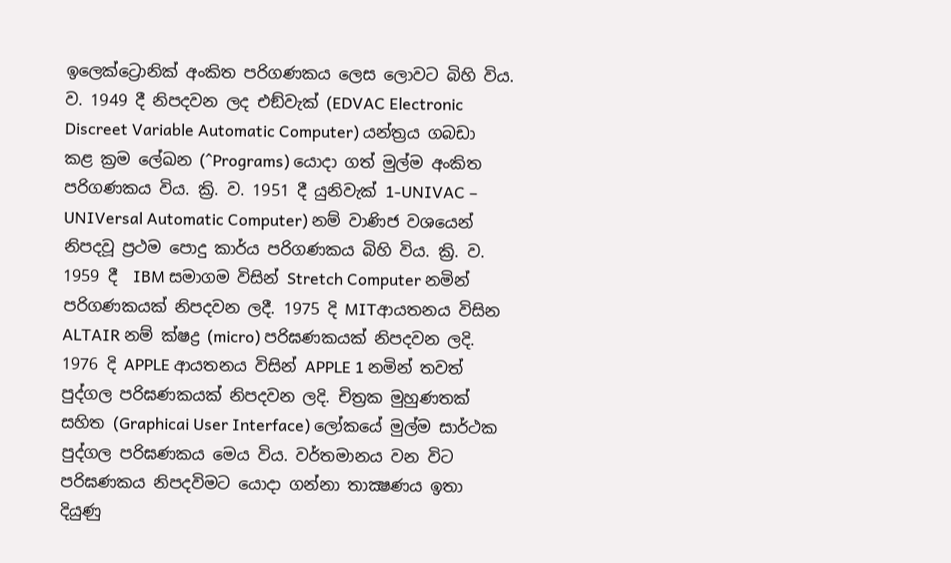ඉලෙක්ට්‍රොනික් අංකිත පරිගණකය ලෙස ලොවට බිහි විය. ව. 1949 දී නිපදවන ලද එඞ්වැක් (EDVAC Electronic Discreet Variable Automatic Computer) යන්ත්‍රය ගබඩා කළ ක්‍රම ලේඛන (^Programs) යොදා ගත් මුල්ම අංකිත පරිගණකය විය. ක්‍රි. ව. 1951 දී යුනිවැක් 1-UNIVAC – UNIVersal Automatic Computer) නම් වාණිජ වශයෙන් නිපදවූ ප්‍රථම පොදු කාර්ය පරිගණකය බිහි විය. ක්‍රි. ව. 1959 දී  IBM සමාගම විසින් Stretch Computer නමින් පරිගණකයක් නිපදවන ලදී. 1975 දි MITආයතනය විසින ALTAIR නම් ක්ෂද්‍ර (micro) පරිඝණකයක් නිපදවන ලදි. 1976 දි APPLE ආයතනය විසින් APPLE 1 නමින් තවත් පුද්ගල පරිඝණකයක් නිපදවන ලදි. චිත්‍රක මුහුණතක් සහිත (Graphicai User Interface) ලෝකයේ මුල්ම සාර්ථක පුද්ගල පරිඝණකය මෙය විය. වර්තමානය වන විට පරිඝණකය නිපදවිමට යොදා ගන්නා තාක්‍ෂණය ඉතා දියුණු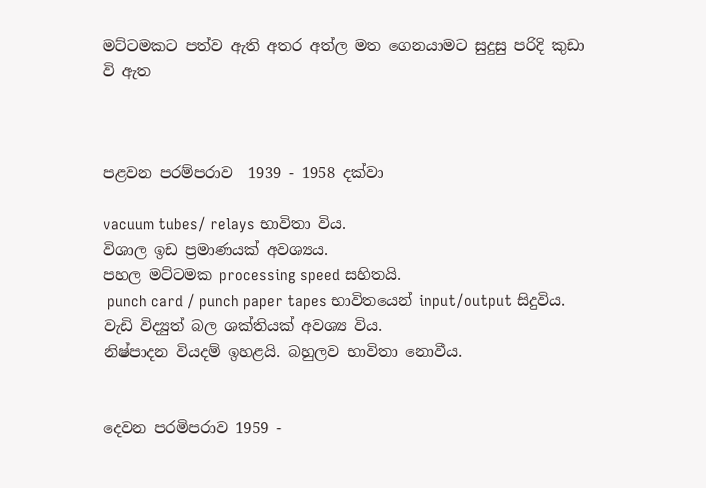මට්ටමකට පත්ව ඇති අතර අත්ල මත ගෙනයාමට සුදුසු පරිදි කුඩා වි ඇත



පළවන පරම්පරාව  1939 - 1958 දක්වා

vacuum tubes/ relays භාවිතා විය.
විශාල ඉඩ ප්‍රමාණයක් අවශ්‍යය.
පහල මට්ටමක processing speed සහිතයි.
 punch card / punch paper tapes භාවිතයෙන් input/output සිදුවිය.
වැඩි විද්‍යුත් බල ශක්තියක් අවශ්‍ය විය.
නිෂ්පාදන වියදම් ඉහළයි. බහුලව භාවිතා නොවීය.


දෙවන පරමිපරාව 1959 -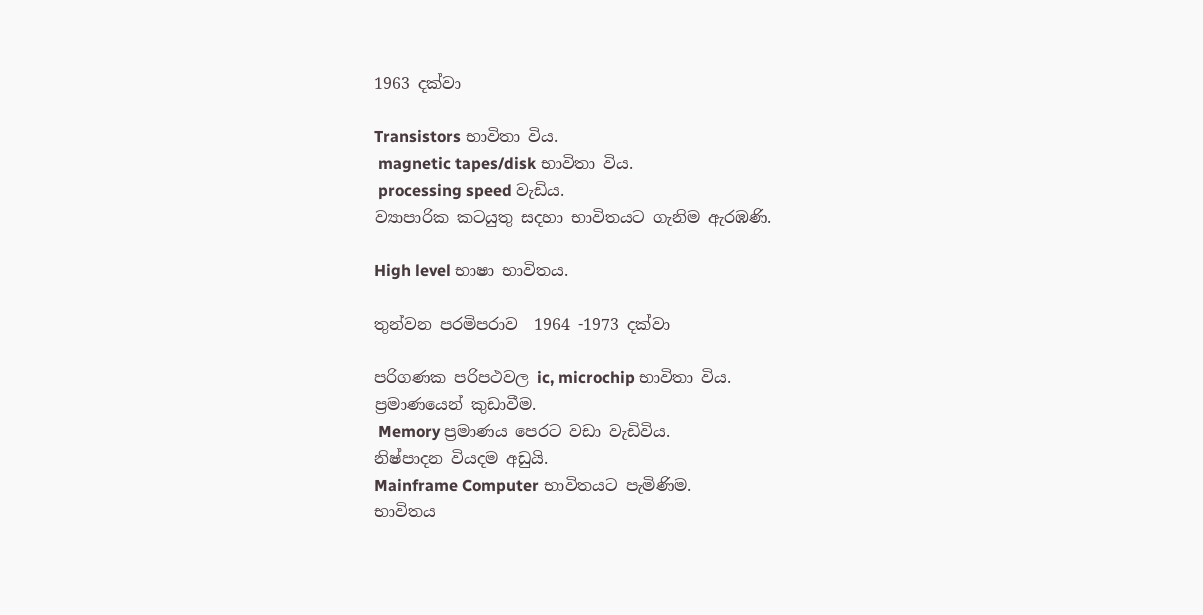1963 දක්වා

Transistors භාවිතා විය.
 magnetic tapes/disk භාවිතා විය.
 processing speed වැඩිය.
ව්‍යාපාරික කටයුතු සදහා භාවිතයට ගැනිම ඇරඹණි.

High level භාෂා භාවිතය.

තුන්වන පරමිපරාව  1964 -1973 දක්වා

පරිගණක පරිපථවල ic, microchip භාවිතා විය.
ප්‍රමාණයෙන් කුඩාවීම.
 Memory ප්‍රමාණය පෙරට වඩා වැඩිවිය.
නිෂ්පාදන වියදම අඩුයි.
Mainframe Computer භාවිතයට පැමිණිම.
භාවිතය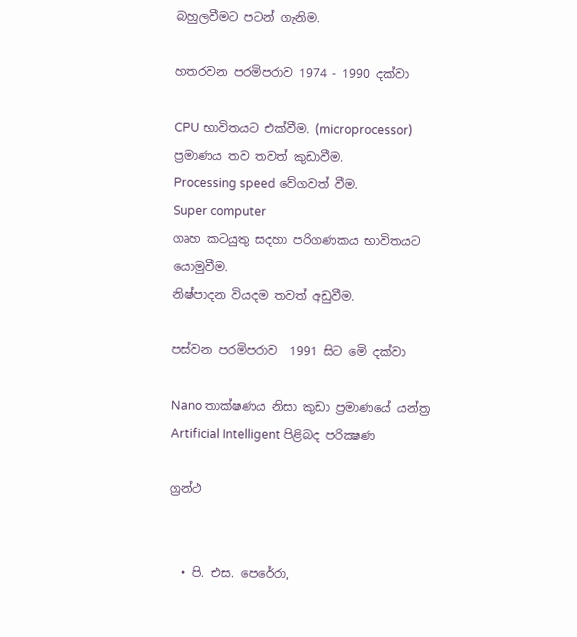බහුලවීමට පටන් ගැනිම.

හතරවන පරමිපරාව 1974 - 1990 දක්වා

CPU භාවිතයට එක්වීම. (microprocessor)
ප්‍රමාණය තව තවත් කුඩාවීම.
Processing speed වේගවත් වීම.
Super computer
ගෘහ කටයුතු සදහා පරිගණකය භාවිතයට යොමුවීම.
නිෂ්පාදන වියදම තවත් අඩුවීම.

පස්වන පරමිපරාව  1991 සිට මෙි දක්වා

Nano තාක්ෂණය නිසා කුඩා ප්‍රමාණයේ යන්ත්‍ර
Artificial Intelligent පිළිබද පරික්‍ෂණ

ග්‍රන්ථ


  • පි. එස. පෙරේරා,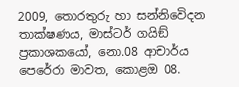2009, තොරතුරු හා සන්නිවෙිදන තාක්ෂණය, මාස්ටර් ගයිඞ් ප්‍රකාශකයෝ, නො.08 ආචාර්ය පෙරේරා මාවත, කොළඔ 08.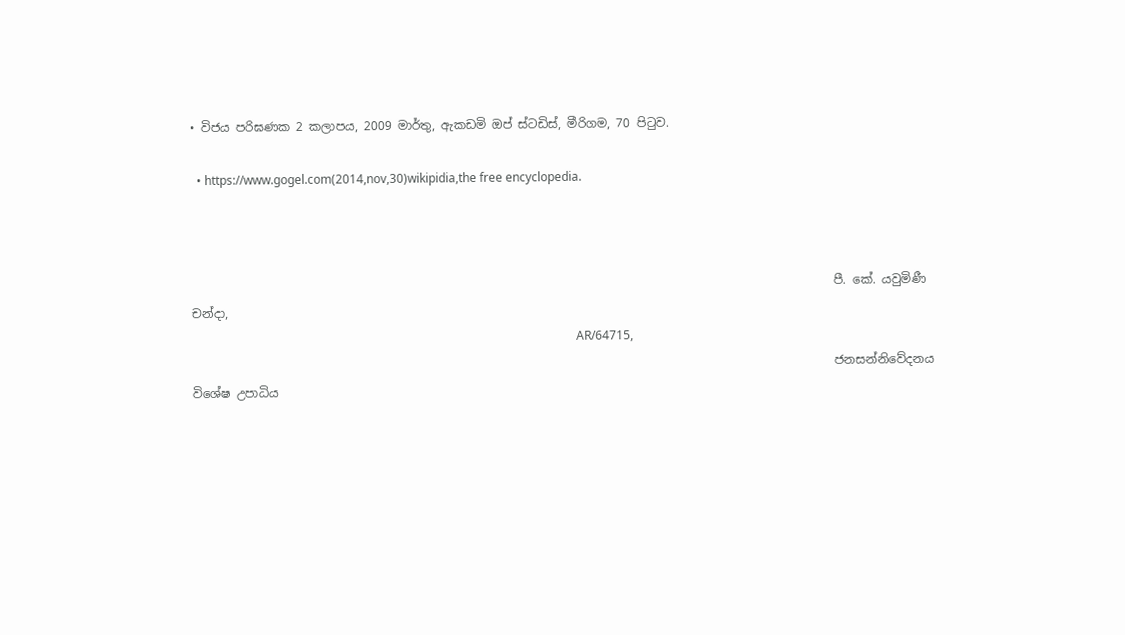• විජය පරිඝණක 2 කලාපය, 2009 මාර්තු, ඇකඩමි ඔප් ස්ටඩිස්, මීරිගම, 70 පිටුව.

  • https://www.gogel.com(2014,nov,30)wikipidia,the free encyclopedia.



                                                                                                           පී. කේ. යවුමිණී චන්දා,
                                                                                                                                AR/64715,
                                                                                                           ජනසන්නිවේදනය විශේෂ උපාධිය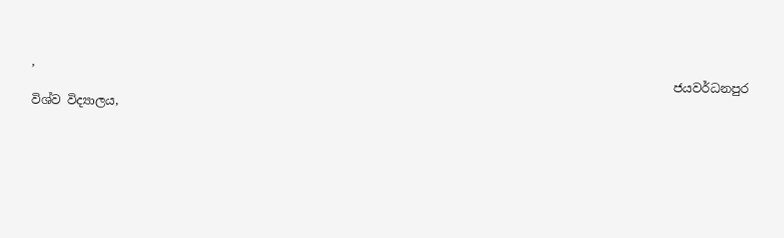,
                                                                                                           ජයවර්ධනපුර විශ්ව විද්‍යාලය,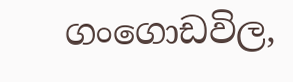ගංගොඩවිල,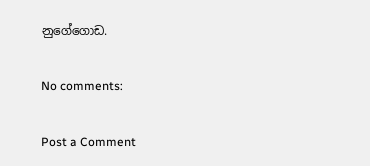නුගේගොඩ.

No comments:

Post a Comment